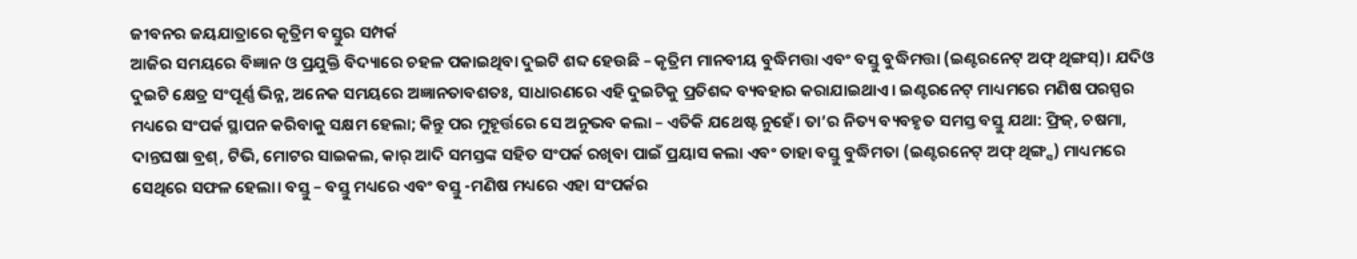ଜୀବନର ଜୟଯାତ୍ରାରେ କୃତ୍ରିମ ବସ୍ତୁର ସମ୍ପର୍କ
ଆଜିର ସମୟରେ ବିଜ୍ଞାନ ଓ ପ୍ରଯୁକ୍ତି ବିଦ୍ୟାରେ ଚହଳ ପକାଇଥିବା ଦୁଇଟି ଶବ୍ଦ ହେଉଛି – କୃତ୍ରିମ ମାନବୀୟ ବୁଦ୍ଧିମତ୍ତା ଏବଂ ବସ୍ତୁ ବୁଦ୍ଧିମତ୍ତା (ଇଣ୍ଟରନେଟ୍ ଅଫ୍ ଥିଙ୍ଗସ୍)। ଯଦିଓ ଦୁଇଟି କ୍ଷେତ୍ର ସଂପୂର୍ଣ୍ଣ ଭିନ୍ନ, ଅନେକ ସମୟରେ ଅଜ୍ଞାନତାବଶତଃ, ସାଧାରଣରେ ଏହି ଦୁଇଟିକୁ ପ୍ରତିଶବ୍ଦ ବ୍ୟବହାର କରାଯାଇଥାଏ। ଇଣ୍ଟରନେଟ୍ ମାଧ୍ୟମରେ ମଣିଷ ପରସ୍ପର ମଧ୍ୟରେ ସଂପର୍କ ସ୍ଥାପନ କରିବାକୁ ସକ୍ଷମ ହେଲା; କିନ୍ତୁ ପର ମୁହୂର୍ତ୍ତରେ ସେ ଅନୁଭବ କଲା – ଏତିକି ଯଥେଷ୍ଟ ନୁହେଁ। ତା’ର ନିତ୍ୟ ବ୍ୟବହୃତ ସମସ୍ତ ବସ୍ତୁ ଯଥା: ଫ୍ରିଜ୍, ଚଷମା, ଦାନ୍ତଘଷା ବ୍ରଶ୍, ଟିଭି, ମୋଟର ସାଇକଲ, କାର୍ ଆଦି ସମସ୍ତଙ୍କ ସହିତ ସଂପର୍କ ରଖିବା ପାଇଁ ପ୍ରୟାସ କଲା ଏବଂ ତାହା ବସ୍ତୁ ବୁଦ୍ଧିମତା (ଇଣ୍ଟରନେଟ୍ ଅଫ୍ ଥିଙ୍ଗ୍ସ) ମାଧ୍ୟମରେ ସେଥିରେ ସଫଳ ହେଲା। ବସ୍ତୁ – ବସ୍ତୁ ମଧ୍ୟରେ ଏବଂ ବସ୍ତୁ -ମଣିଷ ମଧ୍ୟରେ ଏହା ସଂପର୍କର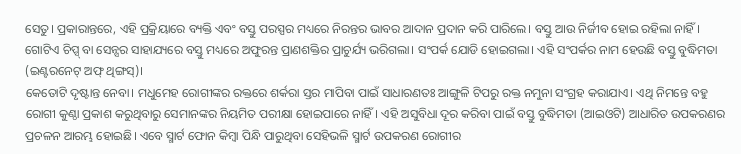ସେତୁ। ପ୍ରକାରାନ୍ତରେ, ଏହି ପ୍ରକ୍ରିୟାରେ ବ୍ୟକ୍ତି ଏବଂ ବସ୍ତୁ ପରସ୍ପର ମଧ୍ୟରେ ନିରନ୍ତର ଭାବର ଆଦାନ ପ୍ରଦାନ କରି ପାରିଲେ। ବସ୍ତୁ ଆଉ ନିର୍ଜୀବ ହୋଇ ରହିଲା ନାହିଁ। ଗୋଟିଏ ଚିପ୍ସ୍ ବା ସେନ୍ସର ସାହାଯ୍ୟରେ ବସ୍ତୁ ମଧ୍ୟରେ ଅଫୁରନ୍ତ ପ୍ରାଣଶକ୍ତିର ପ୍ରାଚୁର୍ଯ୍ୟ ଭରିଗଲା। ସଂପର୍କ ଯୋଡି ହୋଇଗଲା। ଏହି ସଂପର୍କର ନାମ ହେଉଛି ବସ୍ତୁ ବୁଦ୍ଧିମତା (ଇଣ୍ଟରନେଟ୍ ଅଫ୍ ଥିଙ୍ଗସ୍)।
କେତୋଟି ଦୃଷ୍ଟାନ୍ତ ନେବା। ମଧୁମେହ ରୋଗୀଙ୍କର ରକ୍ତରେ ଶର୍କରା ସ୍ତର ମାପିବା ପାଇଁ ସାଧାରଣତଃ ଆଙ୍ଗୁଳି ଟିପରୁ ରକ୍ତ ନମୁନା ସଂଗ୍ରହ କରାଯାଏ। ଏଥି ନିମନ୍ତେ ବହୁ ରୋଗୀ କୁଣ୍ଠା ପ୍ରକାଶ କରୁଥିବାରୁ ସେମାନଙ୍କର ନିୟମିତ ପରୀକ୍ଷା ହୋଇପାରେ ନାହିଁ। ଏହି ଅସୁବିଧା ଦୂର କରିବା ପାଇଁ ବସ୍ତୁ ବୁଦ୍ଧିମତା (ଆଇଓଟି) ଆଧାରିତ ଉପକରଣର ପ୍ରଚଳନ ଆରମ୍ଭ ହୋଇଛି। ଏବେ ସ୍ମାର୍ଟ ଫୋନ କିମ୍ବା ପିନ୍ଧି ପାରୁଥିବା ସେହିଭଳି ସ୍ମାର୍ଟ ଉପକରଣ ରୋଗୀର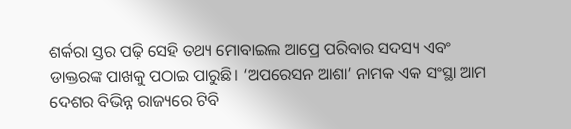ଶର୍କରା ସ୍ତର ପଢ଼ି ସେହି ତଥ୍ୟ ମୋବାଇଲ ଆପ୍ରେ ପରିବାର ସଦସ୍ୟ ଏବଂ ଡାକ୍ତରଙ୍କ ପାଖକୁ ପଠାଇ ପାରୁଛି। ‘ଅପରେସନ ଆଶା’ ନାମକ ଏକ ସଂସ୍ଥା ଆମ ଦେଶର ବିଭିନ୍ନ ରାଜ୍ୟରେ ଟିବି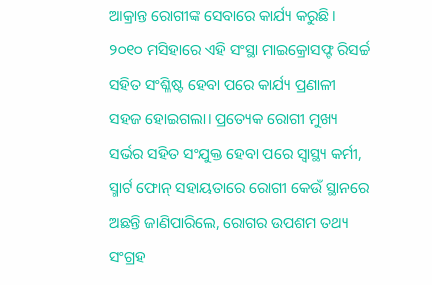ଆକ୍ରାନ୍ତ ରୋଗୀଙ୍କ ସେବାରେ କାର୍ଯ୍ୟ କରୁଛି। ୨୦୧୦ ମସିହାରେ ଏହି ସଂସ୍ଥା ମାଇକ୍ରୋସଫ୍ଟ ରିସର୍ଚ୍ଚ ସହିତ ସଂଶ୍ଳିଷ୍ଟ ହେବା ପରେ କାର୍ଯ୍ୟ ପ୍ରଣାଳୀ ସହଜ ହୋଇଗଲା। ପ୍ରତ୍ୟେକ ରୋଗୀ ମୁଖ୍ୟ ସର୍ଭର ସହିତ ସଂଯୁକ୍ତ ହେବା ପରେ ସ୍ୱାସ୍ଥ୍ୟ କର୍ମୀ, ସ୍ମାର୍ଟ ଫୋନ୍ ସହାୟତାରେ ରୋଗୀ କେଉଁ ସ୍ଥାନରେ ଅଛନ୍ତି ଜାଣିପାରିଲେ, ରୋଗର ଉପଶମ ତଥ୍ୟ ସଂଗ୍ରହ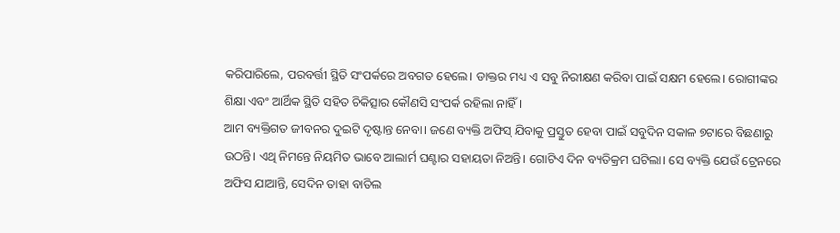କରିପାରିଲେ, ପରବର୍ତ୍ତୀ ସ୍ଥିତି ସଂପର୍କରେ ଅବଗତ ହେଲେ। ଡାକ୍ତର ମଧ୍ୟ ଏ ସବୁ ନିରୀକ୍ଷଣ କରିବା ପାଇଁ ସକ୍ଷମ ହେଲେ। ରୋଗୀଙ୍କର ଶିକ୍ଷା ଏବଂ ଆର୍ଥିକ ସ୍ଥିତି ସହିତ ଚିକିତ୍ସାର କୌଣସି ସଂପର୍କ ରହିଲା ନାହିଁ।
ଆମ ବ୍ୟକ୍ତିଗତ ଜୀବନର ଦୁଇଟି ଦୃଷ୍ଟାନ୍ତ ନେବା। ଜଣେ ବ୍ୟକ୍ତି ଅଫିସ୍ ଯିବାକୁ ପ୍ରସ୍ତୁତ ହେବା ପାଇଁ ସବୁଦିନ ସକାଳ ୭ଟାରେ ବିଛଣାରୁ ଉଠନ୍ତି। ଏଥି ନିମନ୍ତେ ନିୟମିତ ଭାବେ ଆଲାର୍ମ ଘଣ୍ଟାର ସହାୟତା ନିଅନ୍ତି। ଗୋଟିଏ ଦିନ ବ୍ୟତିକ୍ରମ ଘଟିଲା। ସେ ବ୍ୟକ୍ତି ଯେଉଁ ଟ୍ରେନରେ ଅଫିସ ଯାଆନ୍ତି, ସେଦିନ ତାହା ବାତିଲ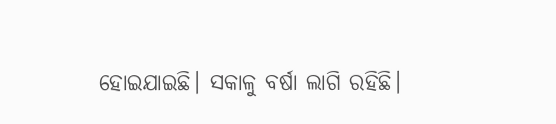ହୋଇଯାଇଛି। ସକାଳୁ ବର୍ଷା ଲାଗି ରହିଛି।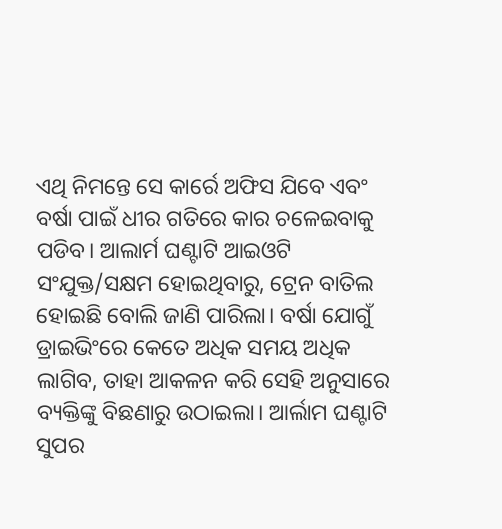ଏଥି ନିମନ୍ତେ ସେ କାର୍ରେ ଅଫିସ ଯିବେ ଏବଂ ବର୍ଷା ପାଇଁ ଧୀର ଗତିରେ କାର ଚଳେଇବାକୁ ପଡିବ। ଆଲାର୍ମ ଘଣ୍ଟାଟି ଆଇଓଟି ସଂଯୁକ୍ତ/ସକ୍ଷମ ହୋଇଥିବାରୁ, ଟ୍ରେନ ବାତିଲ ହୋଇଛି ବୋଲି ଜାଣି ପାରିଲା। ବର୍ଷା ଯୋଗୁଁ ଡ୍ରାଇଭିଂରେ କେତେ ଅଧିକ ସମୟ ଅଧିକ ଲାଗିବ, ତାହା ଆକଳନ କରି ସେହି ଅନୁସାରେ ବ୍ୟକ୍ତିଙ୍କୁ ବିଛଣାରୁ ଉଠାଇଲା। ଆର୍ଲାମ ଘଣ୍ଟାଟି ସୁପର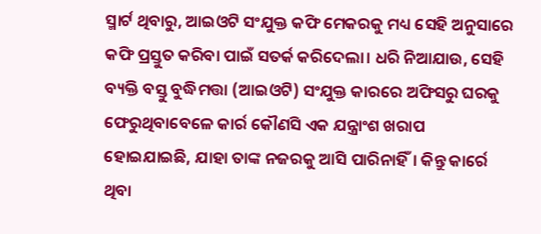ସ୍ମାର୍ଟ ଥିବାରୁ, ଆଇଓଟି ସଂଯୁକ୍ତ କଫି ମେକରକୁ ମଧ୍ୟ ସେହି ଅନୁସାରେ କଫି ପ୍ରସ୍ତୁତ କରିବା ପାଇଁ ସତର୍କ କରିଦେଲା। ଧରି ନିଆଯାଉ, ସେହି ବ୍ୟକ୍ତି ବସ୍ତୁ ବୁଦ୍ଧିମତ୍ତା (ଆଇଓଟି) ସଂଯୁକ୍ତ କାରରେ ଅଫିସରୁ ଘରକୁ ଫେରୁଥିବାବେଳେ କାର୍ର କୌଣସି ଏକ ଯନ୍ତ୍ରାଂଶ ଖରାପ ହୋଇଯାଇଛି, ଯାହା ତାଙ୍କ ନଜରକୁ ଆସି ପାରିନାହିଁ। କିନ୍ତୁ କାର୍ରେ ଥିବା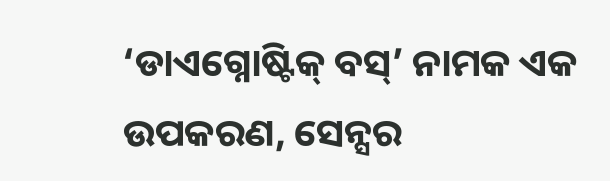‘ଡାଏଗ୍ନୋଷ୍ଟିକ୍ ବସ୍’ ନାମକ ଏକ ଉପକରଣ, ସେନ୍ସର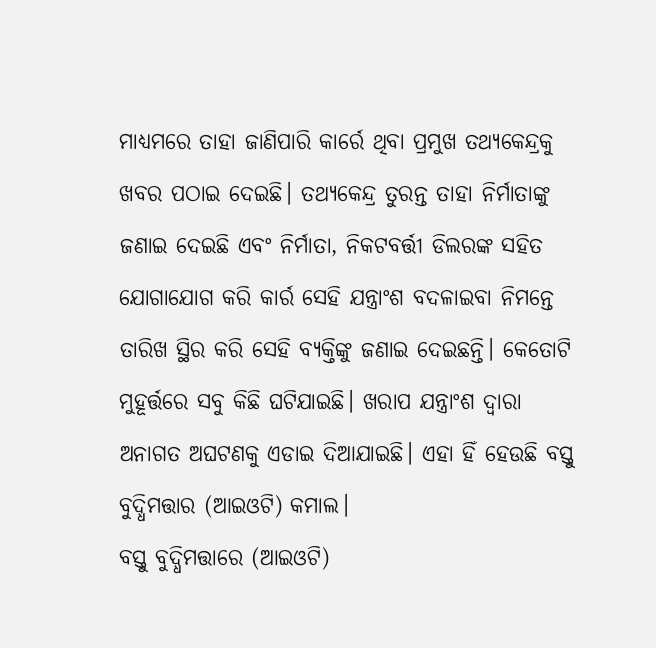ମାଧ୍ୟମରେ ତାହା ଜାଣିପାରି କାର୍ରେ ଥିବା ପ୍ରମୁଖ ତଥ୍ୟକେନ୍ଦ୍ରକୁ ଖବର ପଠାଇ ଦେଇଛି। ତଥ୍ୟକେନ୍ଦ୍ର ତୁରନ୍ତ ତାହା ନିର୍ମାତାଙ୍କୁ ଜଣାଇ ଦେଇଛି ଏବଂ ନିର୍ମାତା, ନିକଟବର୍ତ୍ତୀ ଡିଲରଙ୍କ ସହିତ ଯୋଗାଯୋଗ କରି କାର୍ର ସେହି ଯନ୍ତ୍ରାଂଶ ବଦଳାଇବା ନିମନ୍ତେ ତାରିଖ ସ୍ଥିର କରି ସେହି ବ୍ୟକ୍ତିଙ୍କୁ ଜଣାଇ ଦେଇଛନ୍ତି। କେତୋଟି ମୁହୂର୍ତ୍ତରେ ସବୁ କିଛି ଘଟିଯାଇଛି। ଖରାପ ଯନ୍ତ୍ରାଂଶ ଦ୍ୱାରା ଅନାଗତ ଅଘଟଣକୁ ଏଡାଇ ଦିଆଯାଇଛି। ଏହା ହିଁ ହେଉଛି ବସ୍ତୁ ବୁଦ୍ଧିମତ୍ତାର (ଆଇଓଟି) କମାଲ।
ବସ୍ତୁ ବୁଦ୍ଧିମତ୍ତାରେ (ଆଇଓଟି)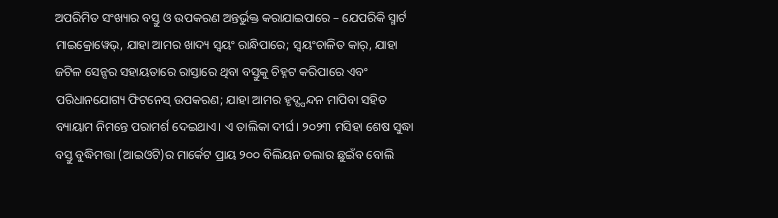ଅପରିମିତ ସଂଖ୍ୟାର ବସ୍ତୁ ଓ ଉପକରଣ ଅନ୍ତର୍ଭୁକ୍ତ କରାଯାଇପାରେ – ଯେପରିକି ସ୍ମାର୍ଟ ମାଇକ୍ରୋୱେଭ୍, ଯାହା ଆମର ଖାଦ୍ୟ ସ୍ୱୟଂ ରାନ୍ଧିପାରେ; ସ୍ୱୟଂଚାଳିତ କାର୍, ଯାହା ଜଟିଳ ସେନ୍ସର ସହାୟତାରେ ରାସ୍ତାରେ ଥିବା ବସ୍ତୁକୁ ଚିହ୍ନଟ କରିପାରେ ଏବଂ ପରିଧାନଯୋଗ୍ୟ ଫିଟନେସ୍ ଉପକରଣ; ଯାହା ଆମର ହୃଦ୍ସ୍ପନ୍ଦନ ମାପିବା ସହିତ ବ୍ୟାୟାମ ନିମନ୍ତେ ପରାମର୍ଶ ଦେଇଥାଏ। ଏ ତାଲିକା ଦୀର୍ଘ। ୨୦୨୩ ମସିହା ଶେଷ ସୁଦ୍ଧା ବସ୍ତୁ ବୁଦ୍ଧିମତ୍ତା (ଆଇଓଟି)ର ମାର୍କେଟ ପ୍ରାୟ ୨୦୦ ବିଲିୟନ ଡଲାର ଛୁଇଁବ ବୋଲି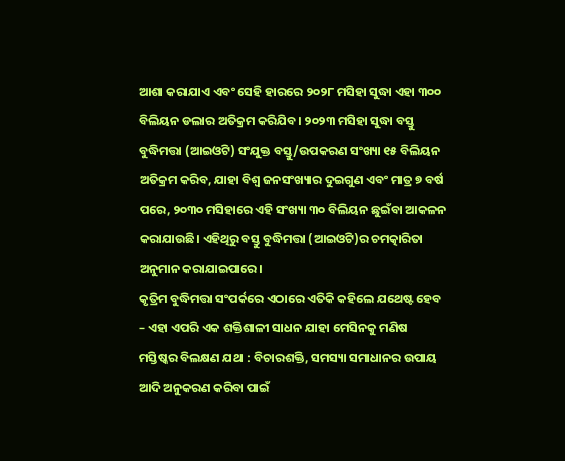ଆଶା କରାଯାଏ ଏବଂ ସେହି ହାରରେ ୨୦୨୮ ମସିହା ସୁଦ୍ଧା ଏହା ୩୦୦ ବିଲିୟନ ଡଲାର ଅତିକ୍ରମ କରିଯିବ। ୨୦୨୩ ମସିହା ସୁଦ୍ଧା ବସ୍ତୁ ବୁଦ୍ଧିମତ୍ତା (ଆଇଓଟି) ସଂଯୁକ୍ତ ବସ୍ତୁ/ଉପକରଣ ସଂଖ୍ୟା ୧୫ ବିଲିୟନ ଅତିକ୍ରମ କରିବ, ଯାହା ବିଶ୍ୱ ଜନସଂଖ୍ୟାର ଦୁଇଗୁଣ ଏବଂ ମାତ୍ର ୭ ବର୍ଷ ପରେ, ୨୦୩୦ ମସିହାରେ ଏହି ସଂଖ୍ୟା ୩୦ ବିଲିୟନ ଛୁଇଁବା ଆକଳନ କରାଯାଉଛି। ଏହିଥିରୁ ବସ୍ତୁ ବୁଦ୍ଧିମତ୍ତା (ଆଇଓଟି)ର ଚମତ୍କାରିତା ଅନୁମାନ କରାଯାଇପାରେ।
କୃତ୍ରିମ ବୁଦ୍ଧିମତ୍ତା ସଂପର୍କରେ ଏଠାରେ ଏତିକି କହିଲେ ଯଥେଷ୍ଟ ହେବ – ଏହା ଏପରି ଏକ ଶକ୍ତିଶାଳୀ ସାଧନ ଯାହା ମେସିନକୁ ମଣିଷ ମସ୍ତିଷ୍କର ବିଲକ୍ଷଣ ଯଥା : ବିଚାରଶକ୍ତି, ସମସ୍ୟା ସମାଧାନର ଉପାୟ ଆଦି ଅନୁକରଣ କରିବା ପାଇଁ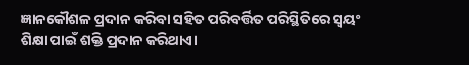ଜ୍ଞାନକୌଶଳ ପ୍ରଦାନ କରିବା ସହିତ ପରିବର୍ତ୍ତିତ ପରିସ୍ଥିତିରେ ସ୍ୱୟଂ ଶିକ୍ଷା ପାଇଁ ଶକ୍ତି ପ୍ରଦାନ କରିଥାଏ।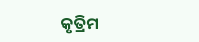କୃତ୍ରିମ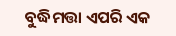ବୁଦ୍ଧିମତ୍ତା ଏପରି ଏକ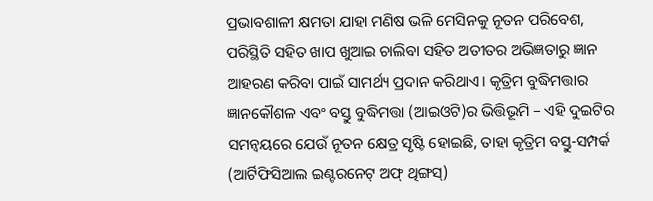ପ୍ରଭାବଶାଳୀ କ୍ଷମତା ଯାହା ମଣିଷ ଭଳି ମେସିନକୁ ନୂତନ ପରିବେଶ, ପରିସ୍ଥିତି ସହିତ ଖାପ ଖୁଆଇ ଚାଲିବା ସହିତ ଅତୀତର ଅଭିଜ୍ଞତାରୁ ଜ୍ଞାନ ଆହରଣ କରିବା ପାଇଁ ସାମର୍ଥ୍ୟ ପ୍ରଦାନ କରିଥାଏ। କୃତ୍ରିମ ବୁଦ୍ଧିମତ୍ତାର ଜ୍ଞାନକୌଶଳ ଏବଂ ବସ୍ତୁ ବୁଦ୍ଧିମତ୍ତା (ଆଇଓଟି)ର ଭିତ୍ତିଭୂମି – ଏହି ଦୁଇଟିର ସମନ୍ୱୟରେ ଯେଉଁ ନୂତନ କ୍ଷେତ୍ର ସୃଷ୍ଟି ହୋଇଛି, ତାହା କୃତ୍ରିମ ବସ୍ତୁ-ସମ୍ପର୍କ (ଆର୍ଟିଫିସିଆଲ ଇଣ୍ଟରନେଟ୍ ଅଫ୍ ଥିଙ୍ଗସ୍)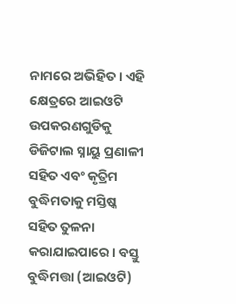ନାମରେ ଅଭିହିତ। ଏହି କ୍ଷେତ୍ରରେ ଆଇଓଟି ଉପକରଣଗୁଡିକୁ ଡିଜିଟାଲ ସ୍ନାୟୁ ପ୍ରଣାଳୀ ସହିତ ଏବଂ କୃତ୍ରିମ ବୁଦ୍ଧିମତାକୁ ମସ୍ତିଷ୍କ ସହିତ ତୁଳନା କରାଯାଇପାରେ। ବସ୍ତୁ ବୁଦ୍ଧିମତ୍ତା (ଆଇଓଟି)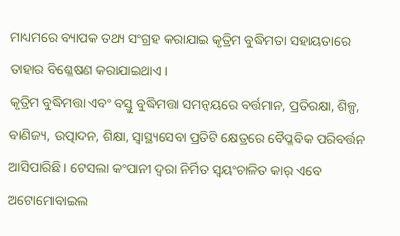ମାଧ୍ୟମରେ ବ୍ୟାପକ ତଥ୍ୟ ସଂଗ୍ରହ କରାଯାଇ କୃତ୍ରିମ ବୁଦ୍ଧିମତା ସହାୟତାରେ ତାହାର ବିଶ୍ଳେଷଣ କରାଯାଇଥାଏ।
କୃତ୍ରିମ ବୁଦ୍ଧିମତ୍ତା ଏବଂ ବସ୍ତୁ ବୁଦ୍ଧିମତ୍ତା ସମନ୍ୱୟରେ ବର୍ତ୍ତମାନ, ପ୍ରତିରକ୍ଷା, ଶିଳ୍ପ, ବାଣିଜ୍ୟ, ଉତ୍ପାଦନ, ଶିକ୍ଷା, ସ୍ୱାସ୍ଥ୍ୟସେବା ପ୍ରତିଟି କ୍ଷେତ୍ରରେ ବୈପ୍ଳବିକ ପରିବର୍ତ୍ତନ ଆସିପାରିଛି। ଟେସଲା କଂପାନୀ ଦ୍ୱରା ନିର୍ମିତ ସ୍ୱୟଂଚାଳିତ କାର୍ ଏବେ ଅଟୋମୋବାଇଲ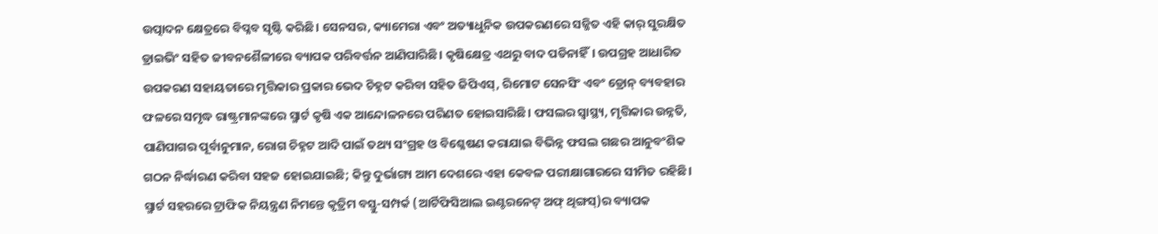ଉତ୍ପାଦନ କ୍ଷେତ୍ରରେ ବିପ୍ଳବ ସୃଷ୍ଟି କରିଛି। ସେନସର, କ୍ୟାମେରା ଏବଂ ଅତ୍ୟାଧୁନିକ ଉପକରଣରେ ସଜ୍ଜିତ ଏହି କାର୍ ସୁରକ୍ଷିତ ଡ୍ରାଇଭିଂ ସହିତ ଜୀବନଶୈଳୀରେ ବ୍ୟାପକ ପରିବର୍ତ୍ତନ ଆଣିପାରିଛି। କୃଷିକ୍ଷେତ୍ର ଏଥରୁ ବାଦ ପଡିନାହିଁ। ଉପଗ୍ରହ ଆଧାରିତ ଉପକରଣ ସହାୟତାରେ ମୃତ୍ତିକାର ପ୍ରକାର ଭେଦ ଚିହ୍ନଟ କରିବା ସହିତ ଜିପିଏସ୍, ରିମୋଟ ସେନସିଂ ଏବଂ ଡ୍ରୋନ୍ ବ୍ୟବହାର ଫଳରେ ସମୃଦ୍ଧ ରାଷ୍ଟ୍ରମାନଙ୍କରେ ସ୍ମାର୍ଟ କୃଷି ଏକ ଆନ୍ଦୋଳନରେ ପରିଣତ ହୋଇସାରିଛି। ଫସଲର ସ୍ୱାସ୍ଥ୍ୟ, ମୃତ୍ତିକାର ଉନ୍ନତି, ପାଣିପାଗର ପୂର୍ବାନୁମାନ, ରୋଗ ଚିହ୍ନଟ ଆଦି ପାଇଁ ତଥ୍ୟ ସଂଗ୍ରହ ଓ ବିଶ୍ଳେଷଣ କରାଯାଇ ବିଭିନ୍ନ ଫସଲ ଗଛର ଆନୁବଂଶିକ ଗଠନ ନିର୍ଦ୍ଧାରଣ କରିବା ସହଜ ହୋଇଯାଇଛି; କିନ୍ତୁ ଦୁର୍ଭାଗ୍ୟ ଆମ ଦେଶରେ ଏହା କେବଳ ପରୀକ୍ଷାଗାରରେ ସୀମିତ ରହିଛି। ସ୍ମାର୍ଟ ସହରରେ ଟ୍ରାଫିକ ନିୟନ୍ତ୍ରଣ ନିମନ୍ତେ କୃତ୍ରିମ ବସ୍ତୁ-ସମ୍ପର୍କ (ଆର୍ଟିଫିସିଆଲ ଇଣ୍ଟରନେଟ୍ ଅଫ୍ ଥିଙ୍ଗସ୍)ର ବ୍ୟାପକ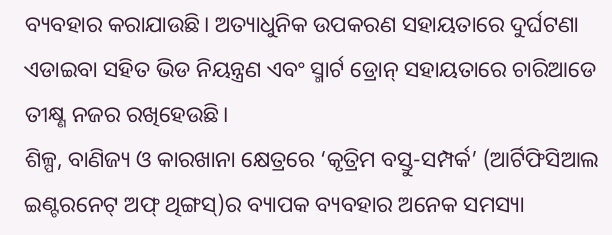ବ୍ୟବହାର କରାଯାଉଛି। ଅତ୍ୟାଧୁନିକ ଉପକରଣ ସହାୟତାରେ ଦୁର୍ଘଟଣା ଏଡାଇବା ସହିତ ଭିଡ ନିୟନ୍ତ୍ରଣ ଏବଂ ସ୍ମାର୍ଟ ଡ୍ରୋନ୍ ସହାୟତାରେ ଚାରିଆଡେ ତୀକ୍ଷ୍ଣ ନଜର ରଖିହେଉଛି।
ଶିଳ୍ପ, ବାଣିଜ୍ୟ ଓ କାରଖାନା କ୍ଷେତ୍ରରେ ‘କୃତ୍ରିମ ବସ୍ତୁ-ସମ୍ପର୍କ’ (ଆର୍ଟିଫିସିଆଲ ଇଣ୍ଟରନେଟ୍ ଅଫ୍ ଥିଙ୍ଗସ୍)ର ବ୍ୟାପକ ବ୍ୟବହାର ଅନେକ ସମସ୍ୟା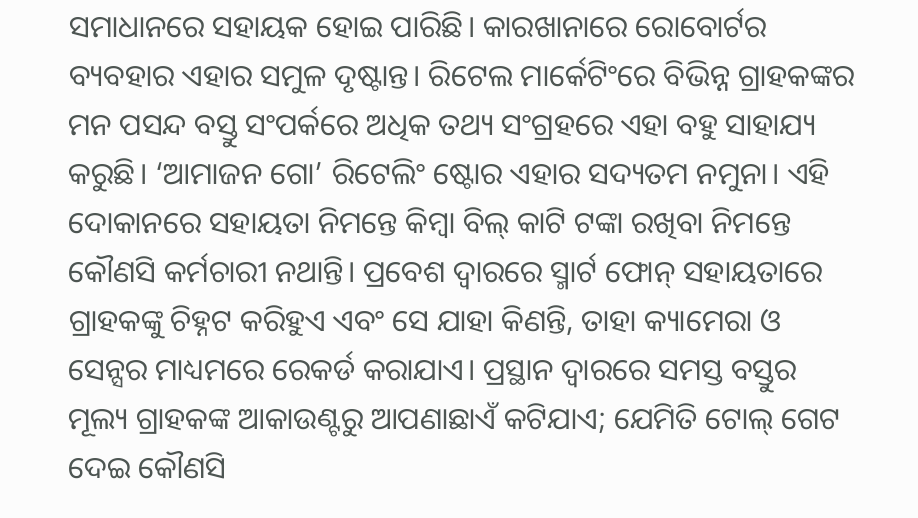ସମାଧାନରେ ସହାୟକ ହୋଇ ପାରିଛି। କାରଖାନାରେ ରୋବୋର୍ଟର ବ୍ୟବହାର ଏହାର ସମୁଳ ଦୃଷ୍ଟାନ୍ତ। ରିଟେଲ ମାର୍କେଟିଂରେ ବିଭିନ୍ନ ଗ୍ରାହକଙ୍କର ମନ ପସନ୍ଦ ବସ୍ତୁ ସଂପର୍କରେ ଅଧିକ ତଥ୍ୟ ସଂଗ୍ରହରେ ଏହା ବହୁ ସାହାଯ୍ୟ କରୁଛି। ‘ଆମାଜନ ଗୋ’ ରିଟେଲିଂ ଷ୍ଟୋର ଏହାର ସଦ୍ୟତମ ନମୁନା। ଏହି ଦୋକାନରେ ସହାୟତା ନିମନ୍ତେ କିମ୍ବା ବିଲ୍ କାଟି ଟଙ୍କା ରଖିବା ନିମନ୍ତେ କୌଣସି କର୍ମଚାରୀ ନଥାନ୍ତି। ପ୍ରବେଶ ଦ୍ୱାରରେ ସ୍ମାର୍ଟ ଫୋନ୍ ସହାୟତାରେ ଗ୍ରାହକଙ୍କୁ ଚିହ୍ନଟ କରିହୁଏ ଏବଂ ସେ ଯାହା କିଣନ୍ତି, ତାହା କ୍ୟାମେରା ଓ ସେନ୍ସର ମାଧ୍ୟମରେ ରେକର୍ଡ କରାଯାଏ। ପ୍ରସ୍ଥାନ ଦ୍ୱାରରେ ସମସ୍ତ ବସ୍ତୁର ମୂଲ୍ୟ ଗ୍ରାହକଙ୍କ ଆକାଉଣ୍ଟରୁ ଆପଣାଛାଏଁ କଟିଯାଏ; ଯେମିତି ଟୋଲ୍ ଗେଟ ଦେଇ କୌଣସି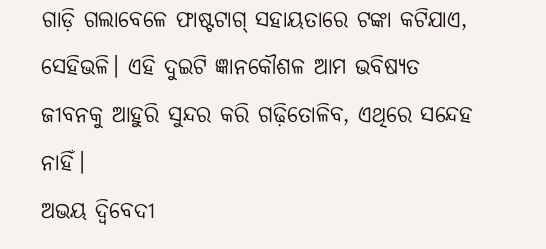ଗାଡ଼ି ଗଲାବେଳେ ଫାଷ୍ଟଟାଗ୍ ସହାୟତାରେ ଟଙ୍କା କଟିଯାଏ, ସେହିଭଳି। ଏହି ଦୁଇଟି ଜ୍ଞାନକୌଶଳ ଆମ ଭବିଷ୍ୟତ ଜୀବନକୁ ଆହୁରି ସୁନ୍ଦର କରି ଗଢ଼ିତୋଳିବ, ଏଥିରେ ସନ୍ଦେହ ନାହିଁ।
ଅଭୟ ଦ୍ବିବେଦୀ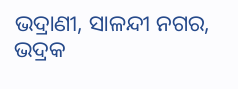ଭଦ୍ରାଣୀ, ସାଳନ୍ଦୀ ନଗର, ଭଦ୍ରକ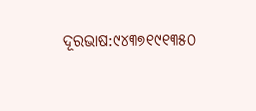ଦୂରଭାଷ:୯୪୩୭୧୯୧୩୫୦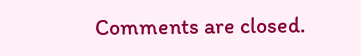Comments are closed.